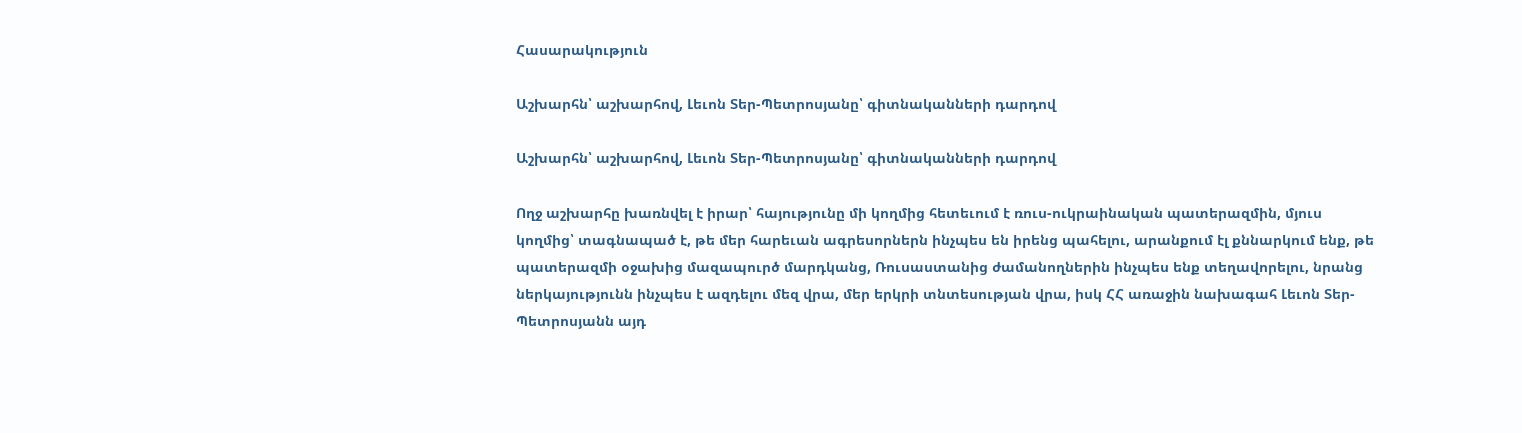Հասարակություն

Աշխարհն՝ աշխարհով, Լեւոն Տեր-Պետրոսյանը՝ գիտնականների դարդով

Աշխարհն՝ աշխարհով, Լեւոն Տեր-Պետրոսյանը՝ գիտնականների դարդով

Ողջ աշխարհը խառնվել է իրար՝ հայությունը մի կողմից հետեւում է ռուս-ուկրաինական պատերազմին, մյուս կողմից՝ տագնապած է, թե մեր հարեւան ագրեսորներն ինչպես են իրենց պահելու, արանքում էլ քննարկում ենք, թե պատերազմի օջախից մազապուրծ մարդկանց, Ռուսաստանից ժամանողներին ինչպես ենք տեղավորելու, նրանց ներկայությունն ինչպես է ազդելու մեզ վրա, մեր երկրի տնտեսության վրա, իսկ ՀՀ առաջին նախագահ Լեւոն Տեր-Պետրոսյանն այդ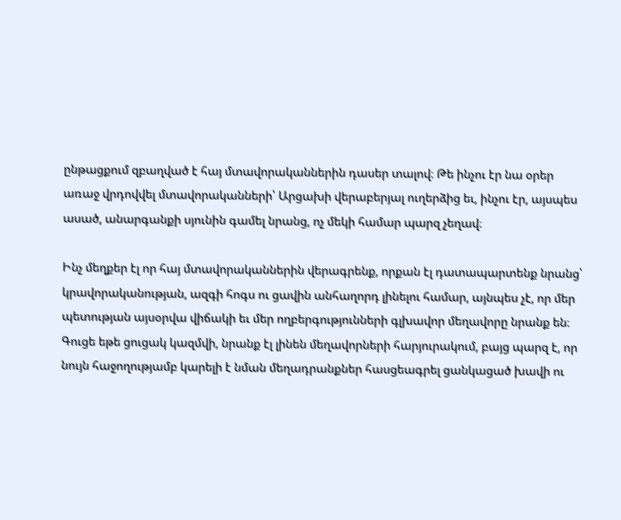ընթացքում զբաղված է հայ մտավորականներին դասեր տալով։ Թե ինչու էր նա օրեր առաջ վրդովվել մտավորականների՝ Արցախի վերաբերյալ ուղերձից եւ, ինչու էր, այսպես ասած, անարգանքի սյունին գամել նրանց, ոչ մեկի համար պարզ չեղավ։

Ինչ մեղքեր էլ որ հայ մտավորականներին վերագրենք, որքան էլ դատապարտենք նրանց՝ կրավորականության, ազգի հոգս ու ցավին անհաղորդ լինելու համար, այնպես չէ, որ մեր պետության այսօրվա վիճակի եւ մեր ողբերգությունների գլխավոր մեղավորը նրանք են։ Գուցե եթե ցուցակ կազմվի, նրանք էլ լինեն մեղավորների հարյուրակում, բայց պարզ է, որ նույն հաջողությամբ կարելի է նման մեղադրանքներ հասցեագրել ցանկացած խավի ու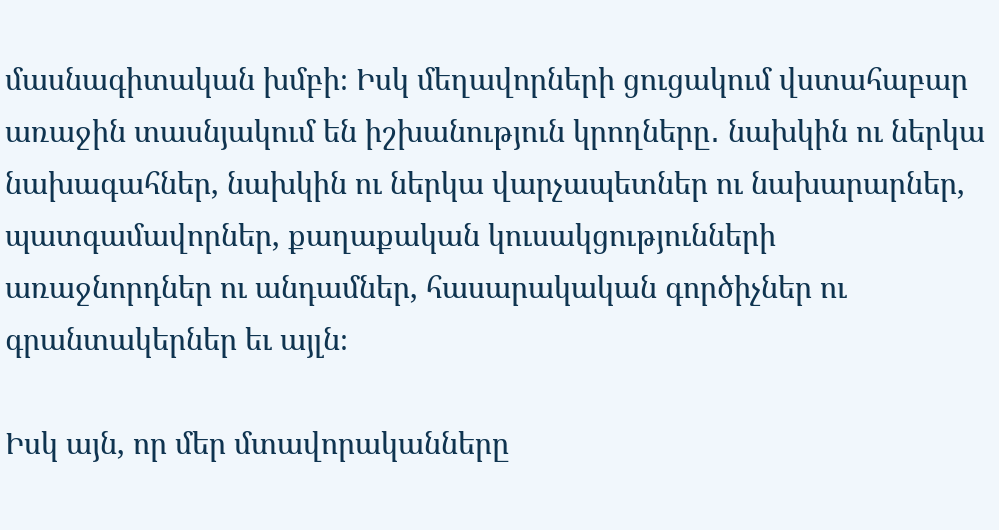մասնագիտական խմբի։ Իսկ մեղավորների ցուցակում վստահաբար առաջին տասնյակում են իշխանություն կրողները․ նախկին ու ներկա նախագահներ, նախկին ու ներկա վարչապետներ ու նախարարներ, պատգամավորներ, քաղաքական կուսակցությունների առաջնորդներ ու անդամներ, հասարակական գործիչներ ու գրանտակերներ եւ այլն։

Իսկ այն, որ մեր մտավորականները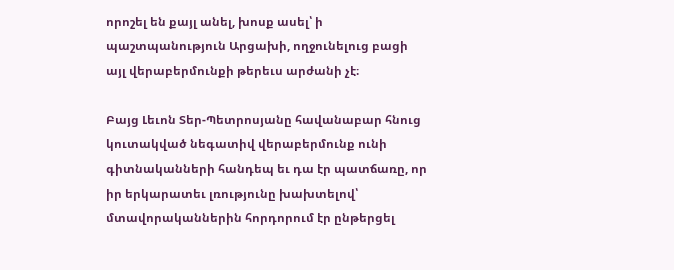որոշել են քայլ անել, խոսք ասել՝ ի պաշտպանություն Արցախի, ողջունելուց բացի այլ վերաբերմունքի թերեւս արժանի չէ։

Բայց Լեւոն Տեր-Պետրոսյանը հավանաբար հնուց կուտակված նեգատիվ վերաբերմունք ունի գիտնականների հանդեպ եւ դա էր պատճառը, որ իր երկարատեւ լռությունը խախտելով՝ մտավորականներին հորդորում էր ընթերցել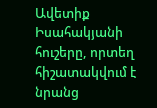Ավետիք Իսահակյանի հուշերը, որտեղ հիշատակվում է նրանց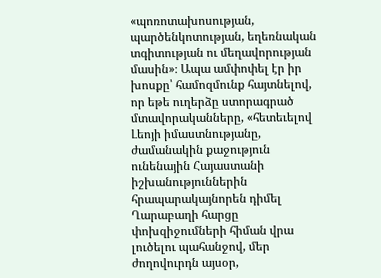«պոռոտախոսության, պարծենկոտության, եղեռնական տգիտության ու մեղավորության մասին»։ Ապա ամփոփել էր իր խոսքը՝ համոզմունք հայտնելով, որ եթե ուղերձը ստորագրած մտավորականները, «հետեւելով Լեոյի իմաստնությանը, ժամանակին քաջություն ունենային Հայաստանի իշխանություններին հրապարակայնորեն դիմել Ղարաբաղի հարցը փոխզիջումների հիման վրա լուծելու պահանջով, մեր ժողովուրդն այսօր,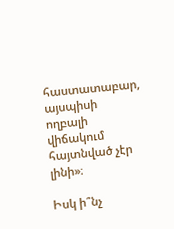հաստատաբար, այսպիսի ողբալի վիճակում հայտնված չէր լինի»։

Իսկ ի՞նչ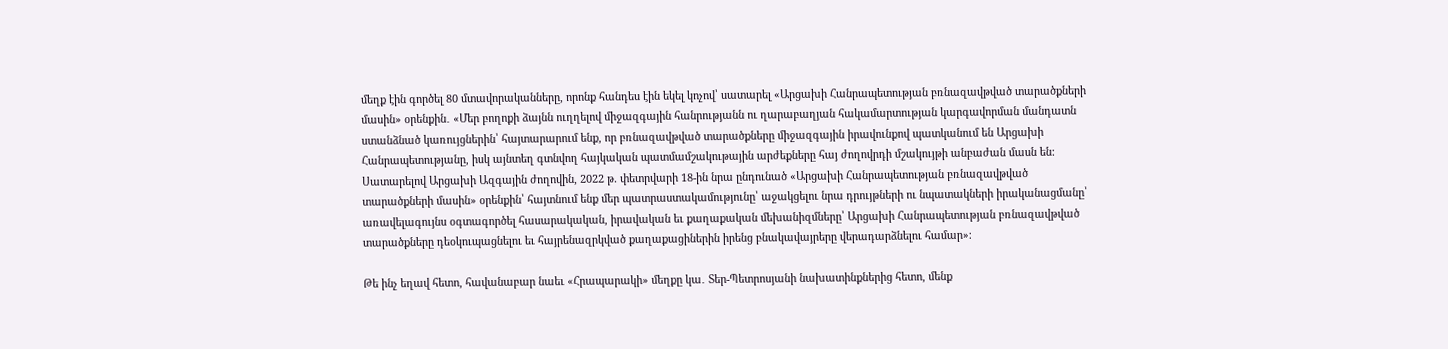մեղք էին գործել 80 մտավորականները, որոնք հանդես էին եկել կոչով՝ սատարել «Արցախի Հանրապետության բռնազավթված տարածքների մասին» օրենքին․ «Մեր բողոքի ձայնն ուղղելով միջազգային հանրությանն ու ղարաբաղյան հակամարտության կարգավորման մանդատն ստանձնած կառույցներին՝ հայտարարում ենք, որ բռնազավթված տարածքները միջազգային իրավունքով պատկանում են Արցախի Հանրապետությանը, իսկ այնտեղ գտնվող հայկական պատմամշակութային արժեքները հայ ժողովրդի մշակույթի անբաժան մասն են: Սատարելով Արցախի Ազգային ժողովին, 2022 թ. փետրվարի 18-ին նրա ընդունած «Արցախի Հանրապետության բռնազավթված տարածքների մասին» օրենքին՝ հայտնում ենք մեր պատրաստակամությունը՝ աջակցելու նրա դրույթների ու նպատակների իրականացմանը՝ առավելագույնս օգտագործել հասարակական, իրավական եւ քաղաքական մեխանիզմները՝ Արցախի Հանրապետության բռնազավթված տարածքները դեօկուպացնելու եւ հայրենազրկված քաղաքացիներին իրենց բնակավայրերը վերադարձնելու համար»։

Թե ինչ եղավ հետո, հավանաբար նաեւ «Հրապարակի» մեղքը կա․ Տեր-Պետրոսյանի նախատինքներից հետո, մենք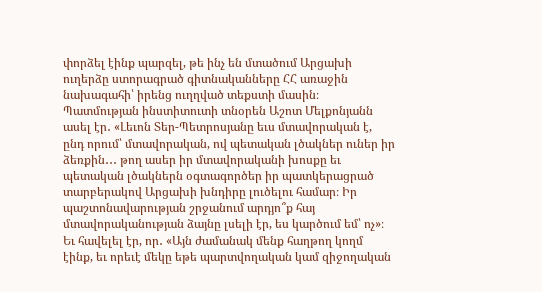փորձել էինք պարզել, թե ինչ են մտածում Արցախի ուղերձը ստորագրած գիտնականները ՀՀ առաջին նախագահի՝ իրենց ուղղված տեքստի մասին։
Պատմության ինստիտուտի տնօրեն Աշոտ Մելքոնյանն ասել էր․ «Լեւոն Տեր-Պետրոսյանը եւս մտավորական է, ընդ որում՝ մտավորական, ով պետական լծակներ ուներ իր ձեռքին․․․ թող ասեր իր մտավորականի խոսքը եւ պետական լծակներն օգտագործեր իր պատկերացրած տարբերակով Արցախի խնդիրը լուծելու համար։ Իր պաշտոնավարության շրջանում արդյո՞ք հայ մտավորականության ձայնը լսելի էր, ես կարծում եմ՝ ոչ»։ Եւ հավելել էր, որ․ «Այն ժամանակ մենք հաղթող կողմ էինք, եւ որեւէ մեկը եթե պարտվողական կամ զիջողական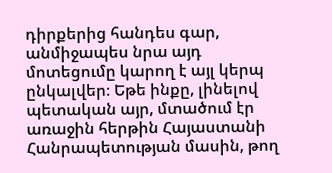դիրքերից հանդես գար, անմիջապես նրա այդ մոտեցումը կարող է այլ կերպ ընկալվեր։ Եթե ինքը, լինելով պետական այր, մտածում էր առաջին հերթին Հայաստանի Հանրապետության մասին, թող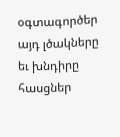օգտագործեր այդ լծակները եւ խնդիրը հասցներ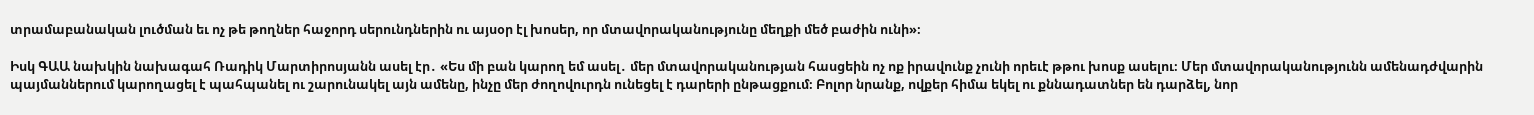տրամաբանական լուծման եւ ոչ թե թողներ հաջորդ սերունդներին ու այսօր էլ խոսեր, որ մտավորականությունը մեղքի մեծ բաժին ունի»։

Իսկ ԳԱԱ նախկին նախագահ Ռադիկ Մարտիրոսյանն ասել էր․ «Ես մի բան կարող եմ ասել․ մեր մտավորականության հասցեին ոչ ոք իրավունք չունի որեւէ թթու խոսք ասելու։ Մեր մտավորականությունն ամենադժվարին պայմաններում կարողացել է պահպանել ու շարունակել այն ամենը, ինչը մեր ժողովուրդն ունեցել է դարերի ընթացքում։ Բոլոր նրանք, ովքեր հիմա եկել ու քննադատներ են դարձել, նոր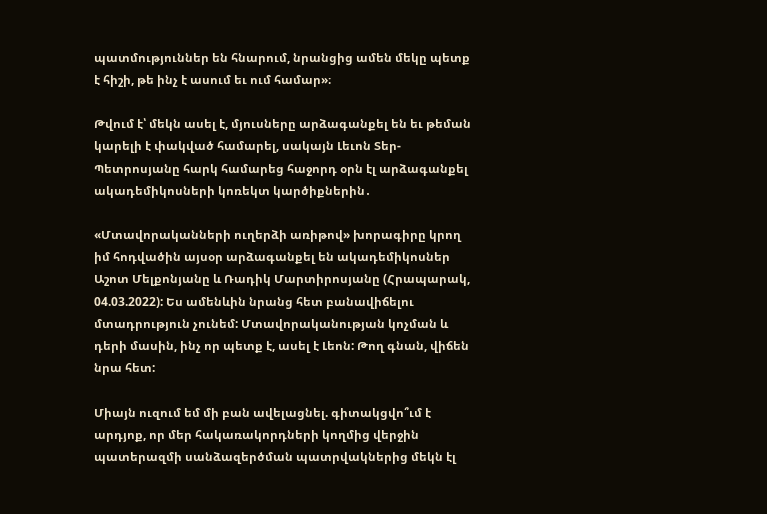պատմություններ են հնարում, նրանցից ամեն մեկը պետք է հիշի, թե ինչ է ասում եւ ում համար»։

Թվում է՝ մեկն ասել է, մյուսները արձագանքել են եւ թեման կարելի է փակված համարել, սակայն Լեւոն Տեր-Պետրոսյանը հարկ համարեց հաջորդ օրն էլ արձագանքել ակադեմիկոսների կոռեկտ կարծիքներին․

«Մտավորականների ուղերձի առիթով» խորագիրը կրող իմ հոդվածին այսօր արձագանքել են ակադեմիկոսներ Աշոտ Մելքոնյանը և Ռադիկ Մարտիրոսյանը (Հրապարակ, 04.03.2022): Ես ամենևին նրանց հետ բանավիճելու մտադրություն չունեմ: Մտավորականության կոչման և դերի մասին, ինչ որ պետք է, ասել է Լեոն: Թող գնան, վիճեն նրա հետ:

Միայն ուզում եմ մի բան ավելացնել. գիտակցվո՞ւմ է արդյոք, որ մեր հակառակորդների կողմից վերջին պատերազմի սանձազերծման պատրվակներից մեկն էլ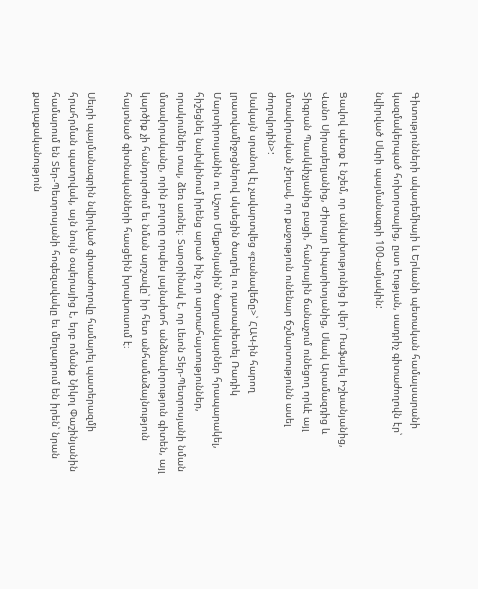Գիտությունների ակադեմիայի և Երևանի պետական համալսարանի կազմակերպած հոխորտալից, ըստ էության, սադրիչ գիտաժողովն էր՝ նվիրված Սևրի պայմանագրի 100-ամյակին:

Ցավով պետք է նշեմ, որ անկախությունից ի վեր՝ Ռաֆայել Իշխանյանից, Վանո Սիրադեղյանից, Ժիրայր Լիպարիտյանից, Սևակ Արամազդից և Տիգրան Պասկևիչյանից բացի, հանրային ճանաչում ունեցող որևէ այլ մտավորական չեղավ, որ քաջություն ունենար ճշմարտությունն ասել ժողովրդին>:
Սակայն սրանով էլ չավարտվեց «բանավեճը>՝ ՀԱԿ-ին հարող լրատվամիջոցներով սկսեցին ծաղրել ու դատափետել Ռադիկ Մարտիրոսյանին ու Աշոտ Մելքոնյանին՝ ծաղրանկարներ հրապարակել, հիշեցնել նախկինում իրենց արած ինչ որ արտահայտություններ, որակումներ տալ, ձեռ առնել։ Տարօրինակ է, որ Լեւոն Տեր-Պետրոսյանի նման մտավորականը, որին բոլորը որպես լայնախոհ անձնավորություն գիտեն, այլ կարծիք չի հանդուրժում եւ նման արշավը՝ իր հետ անհամաձայնություն հայտնած գիտնականների հասցեին խրախուսում է։

Սեւրի պայմանագրին նվիրված գիտաժողովը համարել պատերազմի հրահրման պատրվակ, այն նույն օպերայից է, երբ ոմանք Նիկոլ Փաշինյանին համարում են Տեր-Պետրոսյանի հոգեզավակը եւ մեղադրում են իրեն՝ նրան քաղաքականություն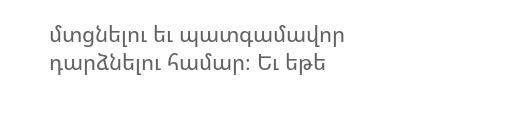մտցնելու եւ պատգամավոր դարձնելու համար։ Եւ եթե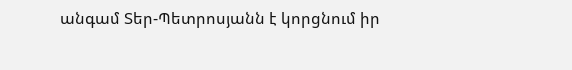անգամ Տեր-Պետրոսյանն է կորցնում իր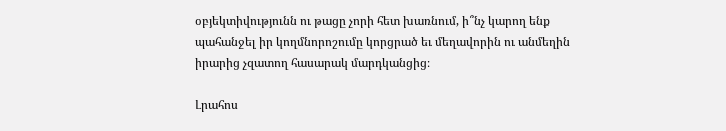օբյեկտիվությունն ու թացը չորի հետ խառնում, ի՞նչ կարող ենք պահանջել իր կողմնորոշումը կորցրած եւ մեղավորին ու անմեղին իրարից չզատող հասարակ մարդկանցից։

Լրահոս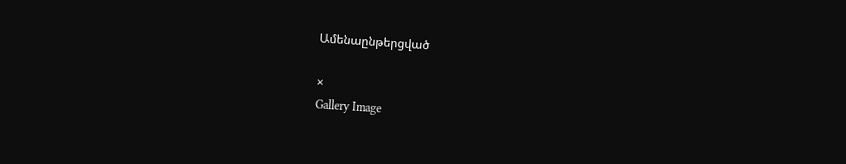Ամենաընթերցված

×
Gallery Image